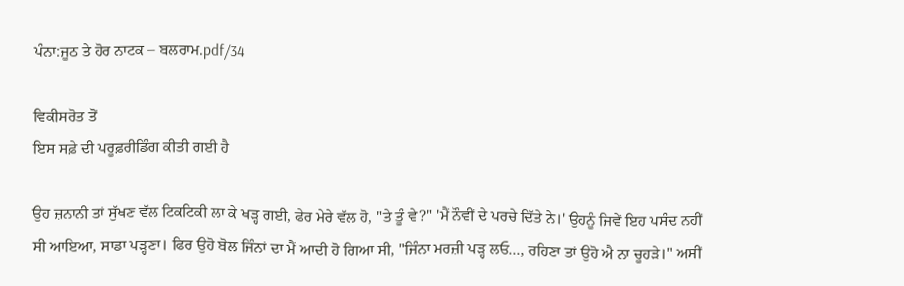ਪੰਨਾ:ਜੂਠ ਤੇ ਹੋਰ ਨਾਟਕ – ਬਲਰਾਮ.pdf/34

ਵਿਕੀਸਰੋਤ ਤੋਂ
ਇਸ ਸਫ਼ੇ ਦੀ ਪਰੂਫ਼ਰੀਡਿੰਗ ਕੀਤੀ ਗਈ ਹੈ

ਉਹ ਜ਼ਨਾਨੀ ਤਾਂ ਸੁੱਖਣ ਵੱਲ ਟਿਕਟਿਕੀ ਲਾ ਕੇ ਖੜ੍ਹ ਗਈ, ਫੇਰ ਮੇਰੇ ਵੱਲ ਹੋ, "ਤੇ ਤੂੰ ਵੇ?" 'ਮੈਂ ਨੌਵੀਂ ਦੇ ਪਰਚੇ ਦਿੱਤੇ ਨੇ।' ਉਹਨੂੰ ਜਿਵੇਂ ਇਹ ਪਸੰਦ ਨਹੀਂ ਸੀ ਆਇਆ, ਸਾਡਾ ਪੜ੍ਹਣਾ। ਫਿਰ ਉਹੋ ਬੋਲ ਜਿੰਨਾਂ ਦਾ ਮੈਂ ਆਦੀ ਹੋ ਗਿਆ ਸੀ, "ਜਿੰਨਾ ਮਰਜ਼ੀ ਪੜ੍ਹ ਲਓ..., ਰਹਿਣਾ ਤਾਂ ਉਹੋ ਐ ਨਾ ਚੂਹੜੇ।" ਅਸੀਂ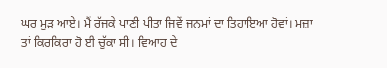ਘਰ ਮੁੜ ਆਏ। ਮੈਂ ਰੱਜਕੇ ਪਾਣੀ ਪੀਤਾ ਜਿਵੇਂ ਜਨਮਾਂ ਦਾ ਤਿਹਾਇਆ ਹੋਵਾਂ। ਮਜ਼ਾ ਤਾਂ ਕਿਰਕਿਰਾ ਹੋ ਈ ਚੁੱਕਾ ਸੀ। ਵਿਆਹ ਦੇ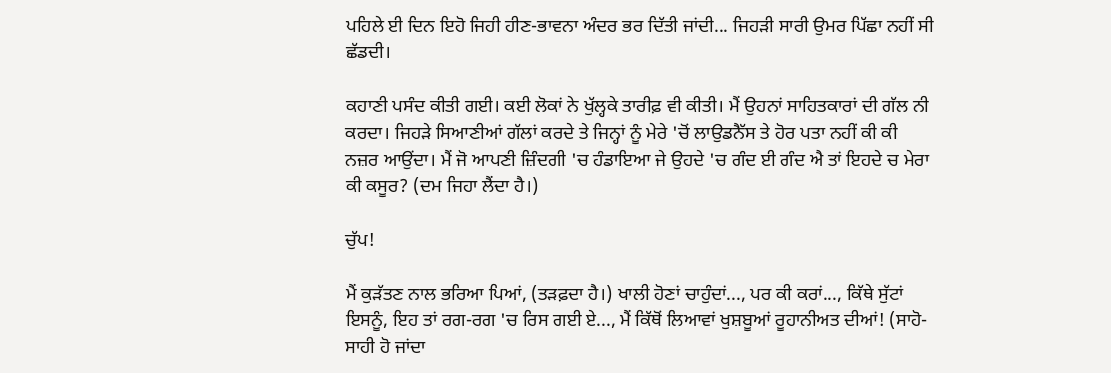ਪਹਿਲੇ ਈ ਦਿਨ ਇਹੋ ਜਿਹੀ ਹੀਣ-ਭਾਵਨਾ ਅੰਦਰ ਭਰ ਦਿੱਤੀ ਜਾਂਦੀ... ਜਿਹੜੀ ਸਾਰੀ ਉਮਰ ਪਿੱਛਾ ਨਹੀਂ ਸੀ ਛੱਡਦੀ।

ਕਹਾਣੀ ਪਸੰਦ ਕੀਤੀ ਗਈ। ਕਈ ਲੋਕਾਂ ਨੇ ਖੁੱਲ੍ਹਕੇ ਤਾਰੀਫ਼ ਵੀ ਕੀਤੀ। ਮੈਂ ਉਹਨਾਂ ਸਾਹਿਤਕਾਰਾਂ ਦੀ ਗੱਲ ਨੀ ਕਰਦਾ। ਜਿਹੜੇ ਸਿਆਣੀਆਂ ਗੱਲਾਂ ਕਰਦੇ ਤੇ ਜਿਨ੍ਹਾਂ ਨੂੰ ਮੇਰੇ 'ਚੋਂ ਲਾਉਡਨੈੱਸ ਤੇ ਹੋਰ ਪਤਾ ਨਹੀਂ ਕੀ ਕੀ ਨਜ਼ਰ ਆਉਂਦਾ। ਮੈਂ ਜੋ ਆਪਣੀ ਜ਼ਿੰਦਗੀ 'ਚ ਹੰਡਾਇਆ ਜੇ ਉਹਦੇ 'ਚ ਗੰਦ ਈ ਗੰਦ ਐ ਤਾਂ ਇਹਦੇ ਚ ਮੇਰਾ ਕੀ ਕਸੂਰ? (ਦਮ ਜਿਹਾ ਲੈਂਦਾ ਹੈ।)

ਚੁੱਪ!

ਮੈਂ ਕੁੜੱਤਣ ਨਾਲ ਭਰਿਆ ਪਿਆਂ, (ਤੜਫ਼ਦਾ ਹੈ।) ਖਾਲੀ ਹੋਣਾਂ ਚਾਹੁੰਦਾਂ..., ਪਰ ਕੀ ਕਰਾਂ..., ਕਿੱਥੇ ਸੁੱਟਾਂ ਇਸਨੂੰ, ਇਹ ਤਾਂ ਰਗ-ਰਗ 'ਚ ਰਿਸ ਗਈ ਏ..., ਮੈਂ ਕਿੱਥੋਂ ਲਿਆਵਾਂ ਖੁਸ਼ਬੂਆਂ ਰੂਹਾਨੀਅਤ ਦੀਆਂ! (ਸਾਹੋ-ਸਾਹੀ ਹੋ ਜਾਂਦਾ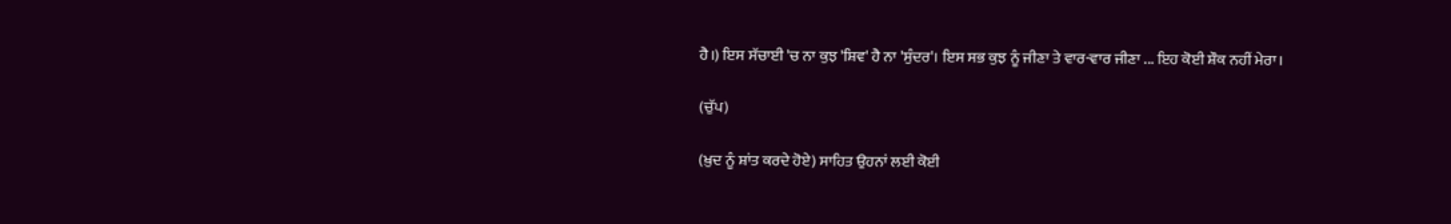ਹੈ।) ਇਸ ਸੱਚਾਈ 'ਚ ਨਾ ਕੁਝ 'ਸ਼ਿਵ' ਹੈ ਨਾ 'ਸੁੰਦਰ'। ਇਸ ਸਭ ਕੁਝ ਨੂੰ ਜੀਣਾ ਤੇ ਵਾਰ-ਵਾਰ ਜੀਣਾ ... ਇਹ ਕੋਈ ਸ਼ੌਕ ਨਹੀਂ ਮੇਰਾ।

(ਚੁੱਪ)

(ਖ਼ੁਦ ਨੂੰ ਸ਼ਾਂਤ ਕਰਦੇ ਹੋਏ) ਸਾਹਿਤ ਉਹਨਾਂ ਲਈ ਕੋਈ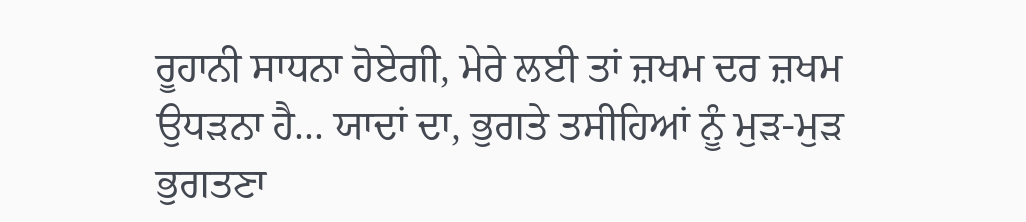ਰੂਹਾਨੀ ਸਾਧਨਾ ਹੋਏਗੀ, ਮੇਰੇ ਲਈ ਤਾਂ ਜ਼ਖਮ ਦਰ ਜ਼ਖਮ ਉਧੜਨਾ ਹੈ... ਯਾਦਾਂ ਦਾ, ਭੁਗਤੇ ਤਸੀਹਿਆਂ ਨੂੰ ਮੁੜ-ਮੁੜ ਭੁਗਤਣਾ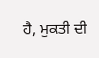ਹੈ, ਮੁਕਤੀ ਦੀ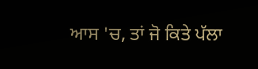ਆਸ 'ਚ, ਤਾਂ ਜੋ ਕਿਤੇ ਪੱਲਾ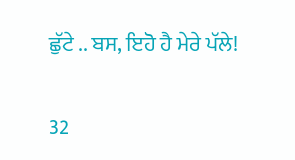ਛੁੱਟੇ .. ਬਸ, ਇਹੋ ਹੈ ਮੇਰੇ ਪੱਲੇ!

32